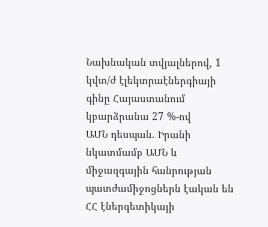Նախնական տվյալներով, 1 կվտ/ժ էլեկտրաէներգիայի գինը Հայաստանում կբարձրանա 27 %-ով
ԱՄՆ դեսպան. Իրանի նկատմամբ ԱՄՆ և միջազգային հանրության պատժամիջոցներն էական են
ՀՀ էներգետիկայի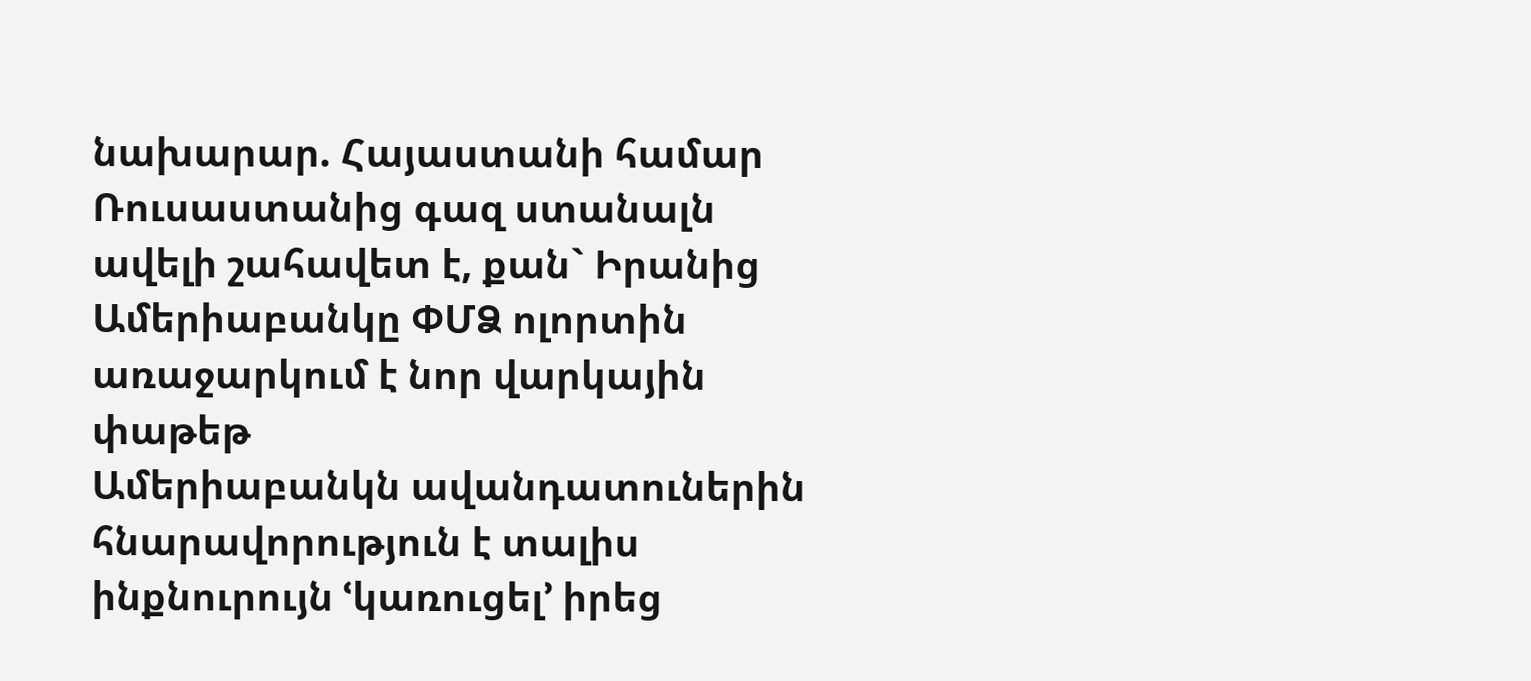նախարար. Հայաստանի համար Ռուսաստանից գազ ստանալն ավելի շահավետ է, քան` Իրանից
Ամերիաբանկը ՓՄՁ ոլորտին առաջարկում է նոր վարկային փաթեթ
Ամերիաբանկն ավանդատուներին հնարավորություն է տալիս ինքնուրույն ՙկառուցել՚ իրեց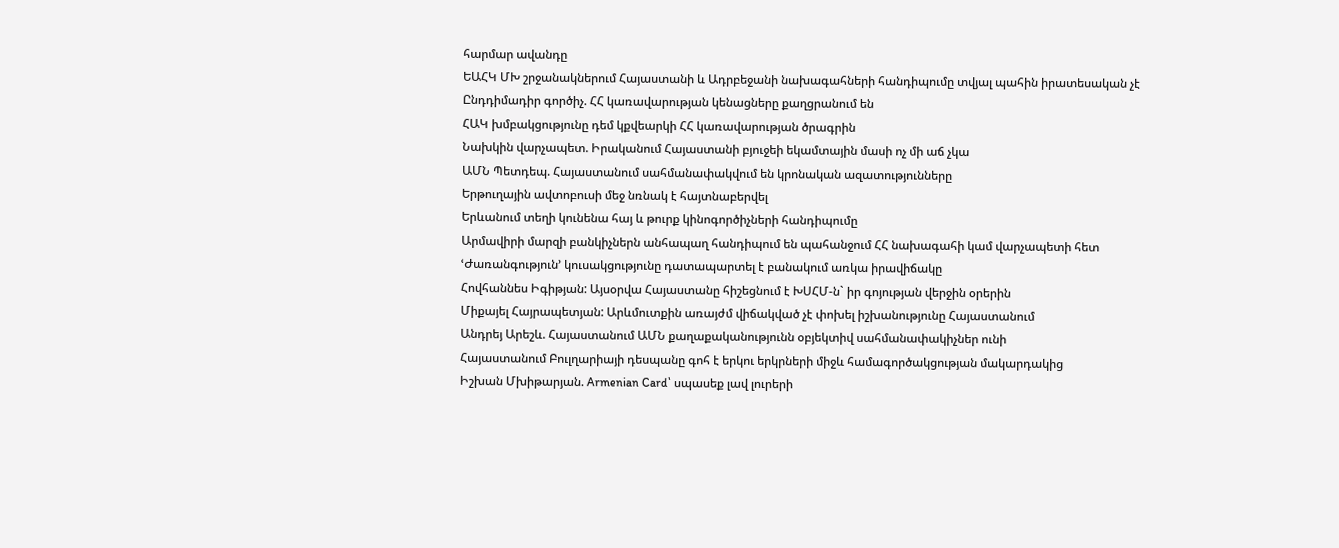հարմար ավանդը
ԵԱՀԿ ՄԽ շրջանակներում Հայաստանի և Ադրբեջանի նախագահների հանդիպումը տվյալ պահին իրատեսական չէ
Ընդդիմադիր գործիչ. ՀՀ կառավարության կենացները քաղցրանում են
ՀԱԿ խմբակցությունը դեմ կքվեարկի ՀՀ կառավարության ծրագրին
Նախկին վարչապետ. Իրականում Հայաստանի բյուջեի եկամտային մասի ոչ մի աճ չկա
ԱՄՆ Պետդեպ. Հայաստանում սահմանափակվում են կրոնական ազատությունները
Երթուղային ավտոբուսի մեջ նռնակ է հայտնաբերվել
Երևանում տեղի կունենա հայ և թուրք կինոգործիչների հանդիպումը
Արմավիրի մարզի բանկիչներն անհապաղ հանդիպում են պահանջում ՀՀ նախագահի կամ վարչապետի հետ
ՙԺառանգություն՚ կուսակցությունը դատապարտել է բանակում առկա իրավիճակը
Հովհաննես Իգիթյան: Այսօրվա Հայաստանը հիշեցնում է ԽՍՀՄ-ն` իր գոյության վերջին օրերին
Միքայել Հայրապետյան: Արևմուտքին առայժմ վիճակված չէ փոխել իշխանությունը Հայաստանում
Անդրեյ Արեշև. Հայաստանում ԱՄՆ քաղաքականությունն օբյեկտիվ սահմանափակիչներ ունի
Հայաստանում Բուլղարիայի դեսպանը գոհ է երկու երկրների միջև համագործակցության մակարդակից
Իշխան Մխիթարյան. Armenian Card՝ սպասեք լավ լուրերի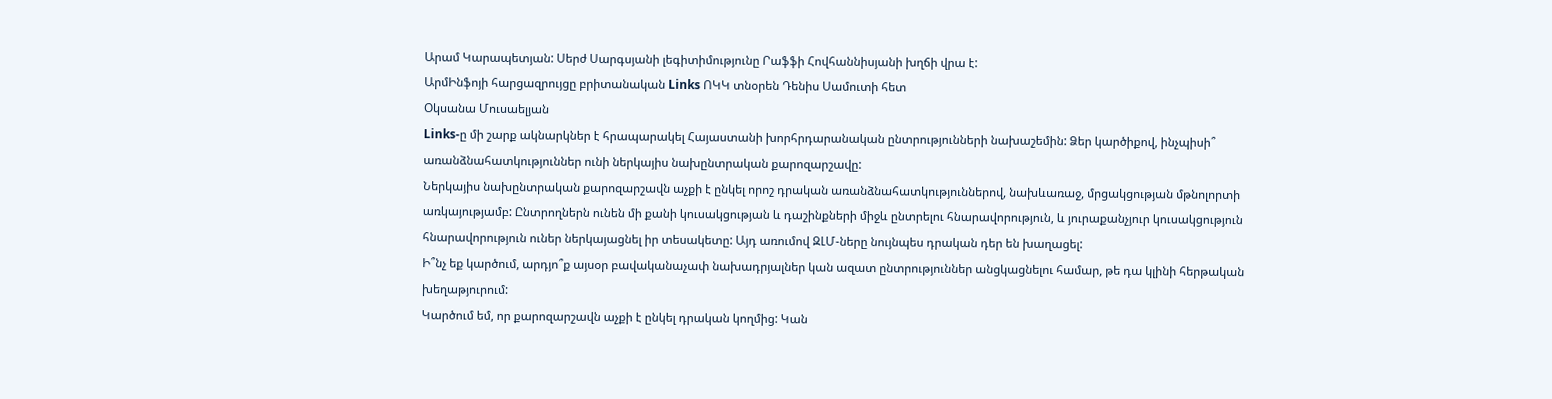Արամ Կարապետյան: Սերժ Սարգսյանի լեգիտիմությունը Րաֆֆի Հովհաննիսյանի խղճի վրա է:
ԱրմԻնֆոյի հարցազրույցը բրիտանական Links ՈԿԿ տնօրեն Դենիս Սամուտի հետ
Օկսանա Մուսաելյան
Links-ը մի շարք ակնարկներ է հրապարակել Հայաստանի խորհրդարանական ընտրությունների նախաշեմին: Ձեր կարծիքով, ինչպիսի՞ առանձնահատկություններ ունի ներկայիս նախընտրական քարոզարշավը:
Ներկայիս նախընտրական քարոզարշավն աչքի է ընկել որոշ դրական առանձնահատկություններով, նախևառաջ, մրցակցության մթնոլորտի առկայությամբ: Ընտրողներն ունեն մի քանի կուսակցության և դաշինքների միջև ընտրելու հնարավորություն, և յուրաքանչյուր կուսակցություն հնարավորություն ուներ ներկայացնել իր տեսակետը: Այդ առումով ԶԼՄ-ները նույնպես դրական դեր են խաղացել:
Ի՞նչ եք կարծում, արդյո՞ք այսօր բավականաչափ նախադրյալներ կան ազատ ընտրություններ անցկացնելու համար, թե դա կլինի հերթական խեղաթյուրում:
Կարծում եմ, որ քարոզարշավն աչքի է ընկել դրական կողմից: Կան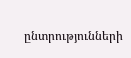ընտրությունների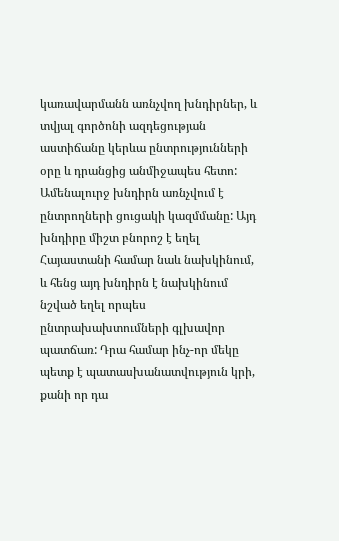կառավարմանն առնչվող խնդիրներ, և տվյալ գործոնի ազդեցության աստիճանը կերևա ընտրությունների օրը և դրանցից անմիջապես հետո: Ամենալուրջ խնդիրն առնչվում է ընտրողների ցուցակի կազմմանը: Այդ խնդիրը միշտ բնորոշ է եղել Հայաստանի համար նաև նախկինում, և հենց այդ խնդիրն է նախկինում նշված եղել որպես ընտրախախտումների գլխավոր պատճառ: Դրա համար ինչ-որ մեկը պետք է պատասխանատվություն կրի, քանի որ դա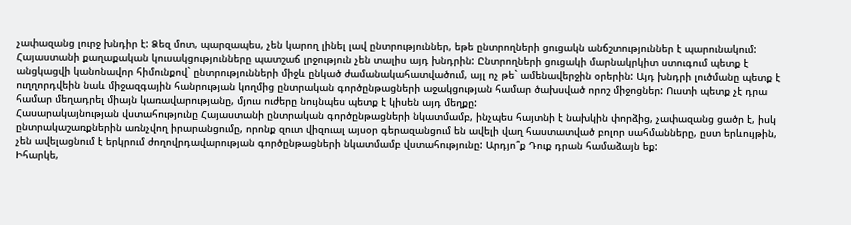չափազանց լուրջ խնդիր է: Ձեզ մոտ, պարզապես, չեն կարող լինել լավ ընտրություններ, եթե ընտրողների ցուցակն անճշտություններ է պարունակում: Հայաստանի քաղաքական կուսակցությունները պատշաճ լրջություն չեն տալիս այդ խնդրին: Ընտրողների ցուցակի մարնակրկիտ ստուգում պետք է անցկացվի կանոնավոր հիմունքով` ընտրությունների միջև ընկած ժամանակահատվածում, այլ ոչ թե` ամենավերջին օրերին: Այդ խնդրի լուծմանը պետք է ուղղորդվեին նաև միջազգային հանրության կողմից ընտրական գործընթացների աջակցության համար ծախսված որոշ միջոցներ: Ուստի պետք չէ դրա համար մեղադրել միայն կառավարությանը, մյուս ուժերը նույնպես պետք է կիսեն այդ մեղքը:
Հասարակայնության վստահությունը Հայաստանի ընտրական գործընթացների նկատմամբ, ինչպես հայտնի է նախկին փորձից, չափազանց ցածր է, իսկ ընտրակաշառքներին առնչվող իրարանցումը, որոնք զուտ վիզուալ այսօր գերազանցում են ավելի վաղ հաստատված բոլոր սահմանները, ըստ երևույթին, չեն ավելացնում է երկրում ժողովրդավարության գործընթացների նկատմամբ վստահությունը: Արդյո՞ք Դուք դրան համաձայն եք:
Իհարկե,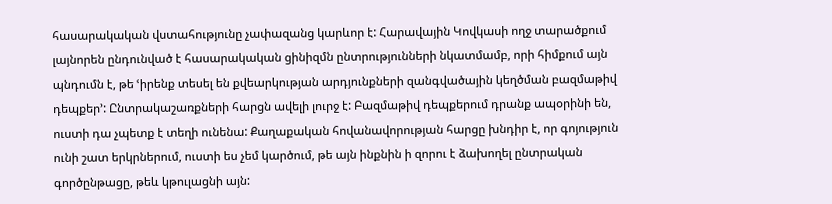հասարակական վստահությունը չափազանց կարևոր է: Հարավային Կովկասի ողջ տարածքում լայնորեն ընդունված է հասարակական ցինիզմն ընտրությունների նկատմամբ, որի հիմքում այն պնդումն է, թե ՙիրենք տեսել են քվեարկության արդյունքների զանգվածային կեղծման բազմաթիվ դեպքեր՚: Ընտրակաշառքների հարցն ավելի լուրջ է: Բազմաթիվ դեպքերում դրանք ապօրինի են, ուստի դա չպետք է տեղի ունենա: Քաղաքական հովանավորության հարցը խնդիր է, որ գոյություն ունի շատ երկրներում, ուստի ես չեմ կարծում, թե այն ինքնին ի զորու է ձախողել ընտրական գործընթացը, թեև կթուլացնի այն: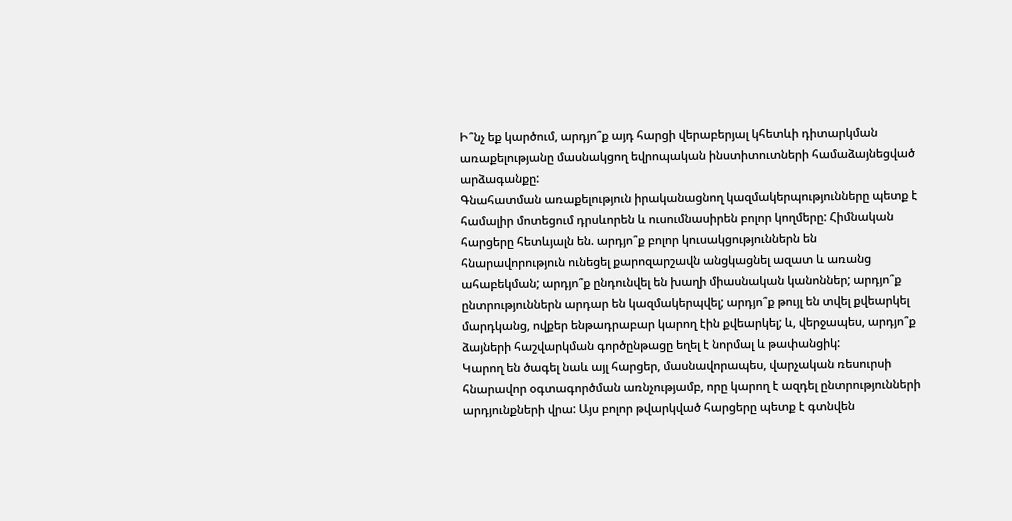Ի՞նչ եք կարծում, արդյո՞ք այդ հարցի վերաբերյալ կհետևի դիտարկման առաքելությանը մասնակցող եվրոպական ինստիտուտների համաձայնեցված արձագանքը:
Գնահատման առաքելություն իրականացնող կազմակերպությունները պետք է համալիր մոտեցում դրսևորեն և ուսումնասիրեն բոլոր կողմերը: Հիմնական հարցերը հետևյալն են. արդյո՞ք բոլոր կուսակցություններն են հնարավորություն ունեցել քարոզարշավն անցկացնել ազատ և առանց ահաբեկման; արդյո՞ք ընդունվել են խաղի միասնական կանոններ; արդյո՞ք ընտրություններն արդար են կազմակերպվել; արդյո՞ք թույլ են տվել քվեարկել մարդկանց, ովքեր ենթադրաբար կարող էին քվեարկել; և, վերջապես, արդյո՞ք ձայների հաշվարկման գործընթացը եղել է նորմալ և թափանցիկ:
Կարող են ծագել նաև այլ հարցեր, մասնավորապես, վարչական ռեսուրսի հնարավոր օգտագործման առնչությամբ, որը կարող է ազդել ընտրությունների արդյունքների վրա: Այս բոլոր թվարկված հարցերը պետք է գտնվեն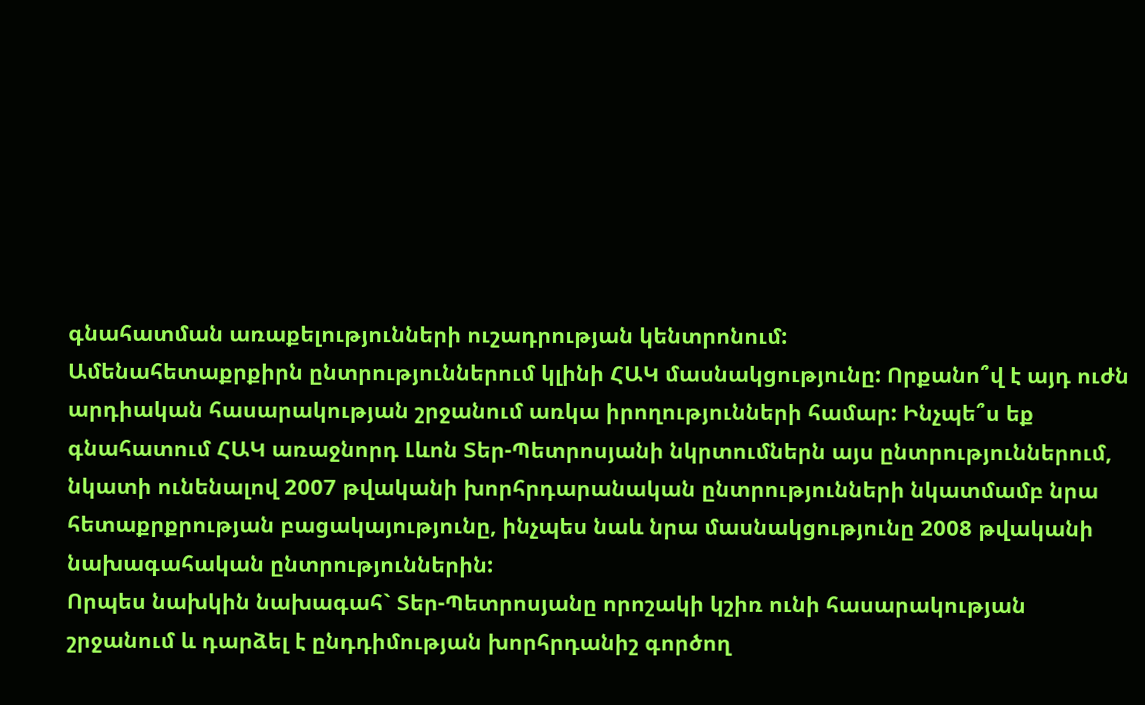գնահատման առաքելությունների ուշադրության կենտրոնում:
Ամենահետաքրքիրն ընտրություններում կլինի ՀԱԿ մասնակցությունը: Որքանո՞վ է այդ ուժն արդիական հասարակության շրջանում առկա իրողությունների համար: Ինչպե՞ս եք գնահատում ՀԱԿ առաջնորդ Լևոն Տեր-Պետրոսյանի նկրտումներն այս ընտրություններում, նկատի ունենալով 2007 թվականի խորհրդարանական ընտրությունների նկատմամբ նրա հետաքրքրության բացակայությունը, ինչպես նաև նրա մասնակցությունը 2008 թվականի նախագահական ընտրություններին:
Որպես նախկին նախագահ` Տեր-Պետրոսյանը որոշակի կշիռ ունի հասարակության շրջանում և դարձել է ընդդիմության խորհրդանիշ գործող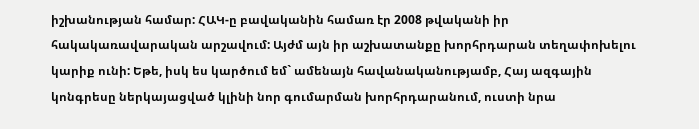իշխանության համար: ՀԱԿ-ը բավականին համառ էր 2008 թվականի իր հակակառավարական արշավում: Այժմ այն իր աշխատանքը խորհրդարան տեղափոխելու կարիք ունի: Եթե, իսկ ես կարծում եմ` ամենայն հավանականությամբ, Հայ ազգային կոնգրեսը ներկայացված կլինի նոր գումարման խորհրդարանում, ուստի նրա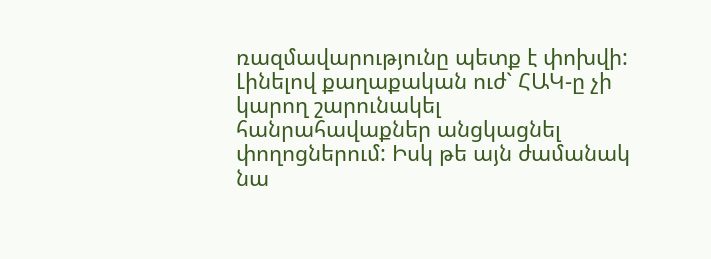ռազմավարությունը պետք է փոխվի: Լինելով քաղաքական ուժ` ՀԱԿ-ը չի կարող շարունակել հանրահավաքներ անցկացնել փողոցներում: Իսկ թե այն ժամանակ նա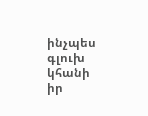ինչպես գլուխ կհանի իր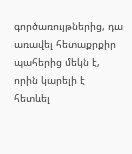գործառույթներից, դա առավել հետաքրքիր պահերից մեկն է, որին կարելի է հետևել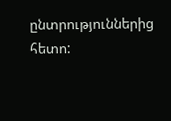ընտրություններից հետո: